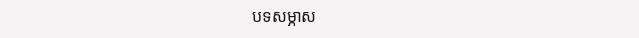បទសម្ភាស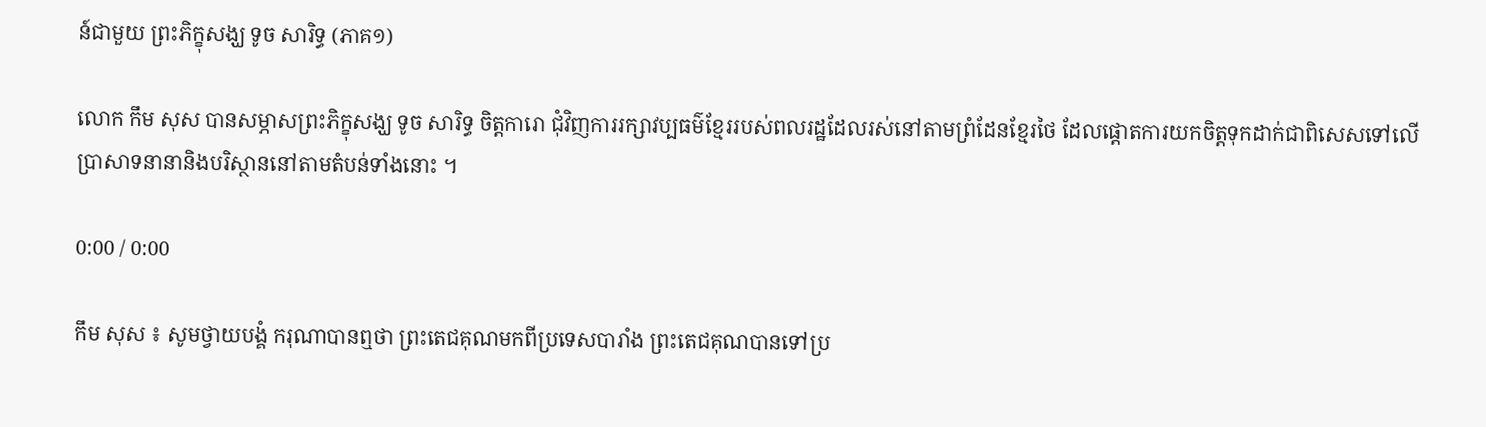ន៍ជាមួយ ព្រះភិក្ខុសង្ឃ ទូច សារិទ្ធ (ភាគ១)

លោក កឹម សុស បានសម្ភាសព្រះភិក្ខុសង្ឃ ទូច សារិទ្ធ ចិត្តការោ ជុំវិញការរក្សាវប្បធម៌ខ្មែររបស់ពលរដ្ឋដែលរស់នៅតាមព្រំដែនខ្មែរថៃ ដែលផ្តោតការយកចិត្តទុកដាក់ជាពិសេសទៅលើប្រាសាទនានានិងបរិស្ថាននៅតាមតំបន់ទាំងនោះ ។

0:00 / 0:00

កឹម សុស ៖ សូមថ្វាយបង្គំ ករុណាបានឮថា ព្រះតេជគុណមកពីប្រទេសបារាំង ព្រះតេជគុណបានទៅប្រ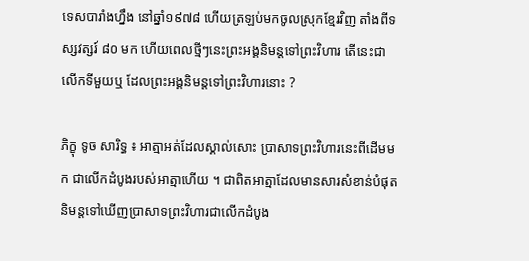ទេសបារាំងហ្នឹង នៅឆ្នាំ១៩៧៨ ហើយត្រឡប់មកចូលស្រុកខ្មែរវិញ តាំងពីទស្សវត្សរ៍ ៨០ មក ហើយពេលថ្មីៗនេះព្រះអង្គនិមន្តទៅព្រះវិហារ តើនេះជាលើកទីមួយឬ ដែលព្រះអង្គនិមន្តទៅព្រះវិហារនោះ ?

ភិក្ខុ ទូច សារិទ្ធ ៖ អាត្មាអត់ដែលស្គាល់សោះ ប្រាសាទព្រះវិហារនេះពីដើមមក ជាលើកដំបូងរបស់អាត្មាហើយ ។ ជាពិតអាត្មាដែលមានសារសំខាន់បំផុតនិមន្តទៅឃើញប្រាសាទព្រះវិហារជាលើកដំបូង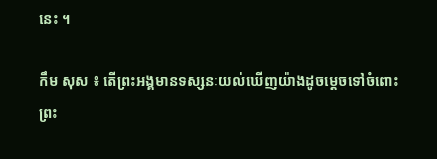នេះ ។

កឹម សុស ៖ តើព្រះអង្គមានទស្សនៈយល់ឃើញយ៉ាងដូចម្ដេចទៅចំពោះព្រះ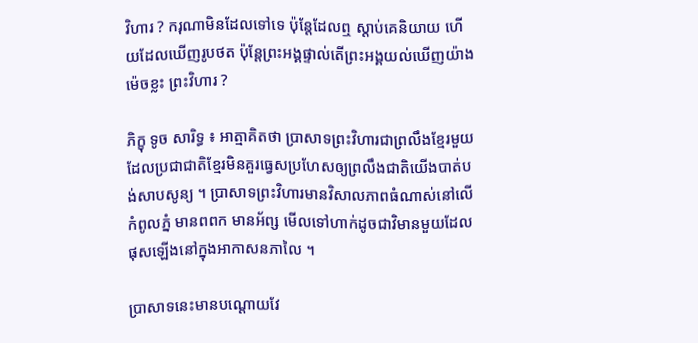វិហារ ? ករុណាមិនដែលទៅទេ ប៉ុន្តែដែលឮ ស្ដាប់គេនិយាយ ហើយដែលឃើញរូបថត ប៉ុន្តែព្រះអង្គផ្ទាល់តើព្រះអង្គយល់ឃើញយ៉ាងម៉េចខ្លះ ព្រះវិហារ ?

ភិក្ខុ ទូច សារិទ្ធ ៖ អាត្មាគិតថា ប្រាសាទព្រះវិហារជាព្រលឹងខ្មែរមួយដែលប្រជាជាតិខ្មែរមិនគួរធ្វេសប្រហែសឲ្យព្រលឹងជាតិយើងបាត់បង់សាបសូន្យ ។ ប្រាសាទព្រះវិហារមានវិសាលភាពធំណាស់នៅលើកំពូលភ្នំ មានពពក មានអ័ព្ស មើលទៅហាក់ដូចជាវិមានមួយដែលផុសឡើងនៅក្នុងអាកាសនភាលៃ ។

ប្រាសាទនេះមានបណ្ដោយវែ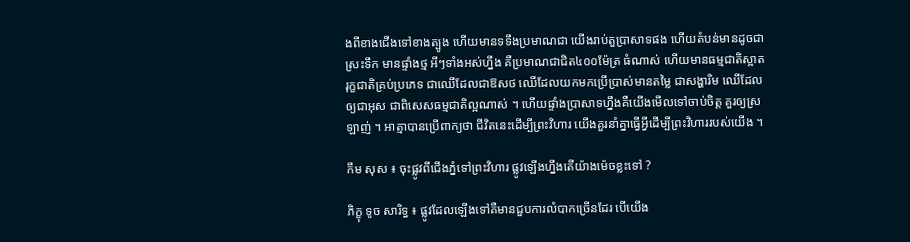ងពីខាងជើងទៅខាងត្បូង ហើយមានទទឹងប្រមាណជា យើងរាប់តួប្រាសាទផង ហើយតំបន់មានដូចជាស្រះទឹក មានផ្ទាំងថ្ម អីៗទាំងអស់ហ្នឹង គឺប្រមាណជាជិត៤០០ម៉ែត្រ ធំណាស់ ហើយមានធម្មជាតិស្អាត រុក្ខជាតិគ្រប់ប្រភេទ ជាឈើដែលជាឱសថ ឈើដែលយកមកប្រើប្រាស់មានតម្លៃ ជាសង្ហារិម ឈើដែលឲ្យជាអុស ជាពិសេសធម្មជាតិល្អណាស់ ។ ហើយផ្ទាំងប្រាសាទហ្នឹងគឺយើងមើលទៅចាប់ចិត្ត គួរឲ្យស្រឡាញ់ ។ អាត្មាបានប្រើពាក្យថា ជីវិតនេះដើម្បីព្រះវិហារ យើងគួរនាំគ្នាធ្វើអ្វីដើម្បីព្រះវិហាររបស់យើង ។

កឹម សុស ៖ ចុះផ្លូវពីជើងភ្នំទៅព្រះវិហារ ផ្លូវឡើងហ្នឹងតើយ៉ាងម៉េចខ្លះទៅ ?

ភិក្ខុ ទូច សារិទ្ធ ៖ ផ្លូវដែលឡើងទៅគឺមានជួបការលំបាកច្រើនដែរ បើយើង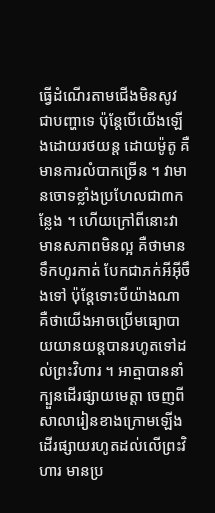ធ្វើដំណើរតាមជើងមិនសូវជាបញ្ហាទេ ប៉ុន្តែបើយើងឡើងដោយរថយន្ត ដោយម៉ូតូ គឺមានការលំបាកច្រើន ។ វាមានចោទខ្លាំងប្រហែលជា៣កន្លែង ។ ហើយក្រៅពីនោះវាមានសភាពមិនល្អ គឺថាមានទឹកហូរកាត់ បែកជាភក់អីអ៊ីចឹងទៅ ប៉ុន្តែទោះបីយ៉ាងណា គឺថាយើងអាចប្រើមធ្យោបាយយានយន្តបានរហូតទៅដល់ព្រះវិហារ ។ អាត្មាបាននាំក្បួនដើរផ្សាយមេត្តា ចេញពីសាលារៀនខាងក្រោមឡើងដើរផ្សាយរហូតដល់លើព្រះវិហារ មានប្រ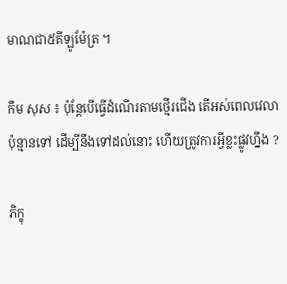មាណជា៥គីឡូម៉ែត្រ ។

កឹម សុស ៖ ប៉ុន្តែបើធ្វើដំណើរតាមថ្មើរជើង តើអស់ពេលវេលាប៉ុន្មានទៅ ដើម្បីនឹងទៅដល់នោះ ហើយត្រូវការអ្វីខ្លះផ្លូវហ្នឹង ?

ភិក្ខុ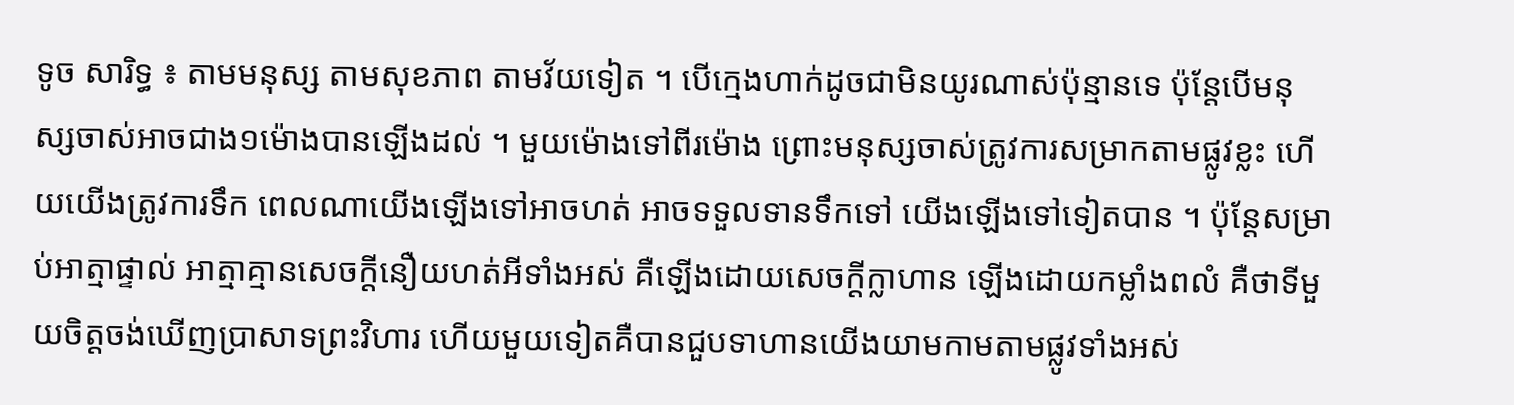ទូច សារិទ្ធ ៖ តាមមនុស្ស តាមសុខភាព តាមវ័យទៀត ។ បើក្មេងហាក់ដូចជាមិនយូរណាស់ប៉ុន្មានទេ ប៉ុន្តែបើមនុស្សចាស់អាចជាង១ម៉ោងបានឡើងដល់ ។ មួយម៉ោងទៅពីរម៉ោង ព្រោះមនុស្សចាស់ត្រូវការសម្រាកតាមផ្លូវខ្លះ ហើយយើងត្រូវការទឹក ពេលណាយើងឡើងទៅអាចហត់ អាចទទួលទានទឹកទៅ យើងឡើងទៅទៀតបាន ។ ប៉ុន្តែសម្រាប់អាត្មាផ្ទាល់ អាត្មាគ្មានសេចក្ដីនឿយហត់អីទាំងអស់ គឺឡើងដោយសេចក្ដីក្លាហាន ឡើងដោយកម្លាំងពលំ គឺថាទីមួយចិត្តចង់ឃើញប្រាសាទព្រះវិហារ ហើយមួយទៀតគឺបានជួបទាហានយើងយាមកាមតាមផ្លូវទាំងអស់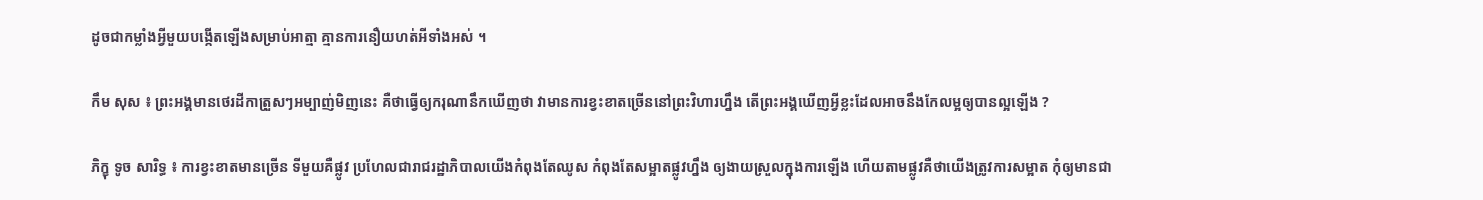ដូចជាកម្លាំងអ្វីមួយបង្កើតឡើងសម្រាប់អាត្មា គ្មានការនឿយហត់អីទាំងអស់ ។

កឹម សុស ៖ ព្រះអង្គមានថេរដីកាត្រួសៗអម្បាញ់មិញនេះ គឺថាធ្វើឲ្យករុណានឹកឃើញថា វាមានការខ្វះខាតច្រើននៅព្រះវិហារហ្នឹង តើព្រះអង្គឃើញអ្វីខ្លះដែលអាចនឹងកែលម្អឲ្យបានល្អឡើង ?

ភិក្ខុ ទូច សារិទ្ធ ៖ ការខ្វះខាតមានច្រើន ទីមួយគឺផ្លូវ ប្រហែលជារាជរដ្ឋាភិបាលយើងកំពុងតែឈូស កំពុងតែសម្អាតផ្លូវហ្នឹង ឲ្យងាយស្រួលក្នុងការឡើង ហើយតាមផ្លូវគឺថាយើងត្រូវការសម្អាត កុំឲ្យមានជា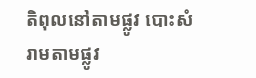តិពុលនៅតាមផ្លូវ បោះសំរាមតាមផ្លូវ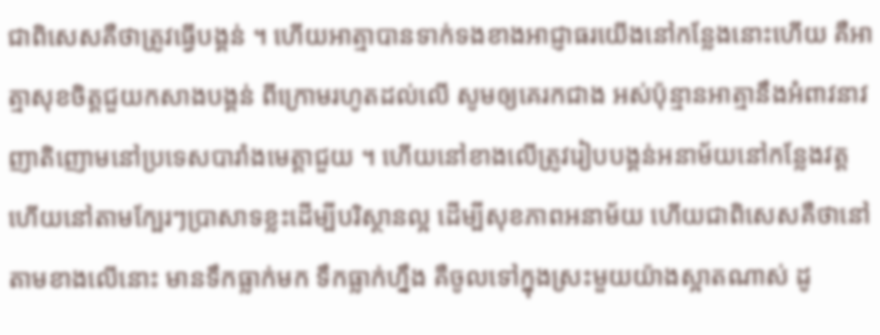ជាពិសេសគឺថាត្រូវធ្វើបង្គន់ ។ ហើយអាត្មាបានទាក់ទងខាងអាជ្ញាធរយើងនៅកន្លែងនោះហើយ គឺអាត្មាសុខចិត្តជួយកសាងបង្គន់ ពីក្រោមរហូតដល់លើ សូមឲ្យគេរកជាង អស់ប៉ុន្មានអាត្មានឹងអំពាវនាវញាតិញោមនៅប្រទេសបារាំងមេត្តាជួយ ។ ហើយនៅខាងលើត្រូវរៀបបង្គន់អនាម័យនៅកន្លែងវត្ត ហើយនៅតាមក្បែរៗប្រាសាទខ្លះដើម្បីបរិស្ថានល្អ ដើម្បីសុខភាពអនាម័យ ហើយជាពិសេសគឺថានៅតាមខាងលើនោះ មានទឹកធ្លាក់មក ទឹកធ្លាក់ហ្នឹង គឺចូលទៅក្នុងស្រះមួយយ៉ាងស្អាតណាស់ ដូ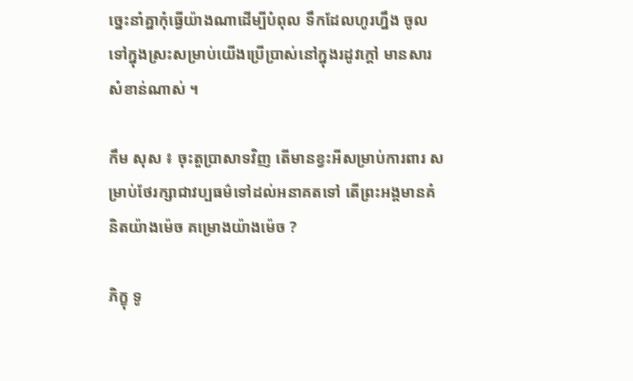ច្នេះនាំគ្នាកុំធ្វើយ៉ាងណាដើម្បីបំពុល ទឹកដែលហូរហ្នឹង ចូលទៅក្នុងស្រះសម្រាប់យើងប្រើប្រាស់នៅក្នុងរដូវក្ដៅ មានសារសំខាន់ណាស់ ។

កឹម សុស ៖ ចុះតួប្រាសាទវិញ តើមានខ្វះអីសម្រាប់ការពារ សម្រាប់ថែរក្សាជាវប្បធម៌ទៅដល់អនាគតទៅ តើព្រះអង្គមានគំនិតយ៉ាងម៉េច គម្រោងយ៉ាងម៉េច ?

ភិក្ខុ ទូ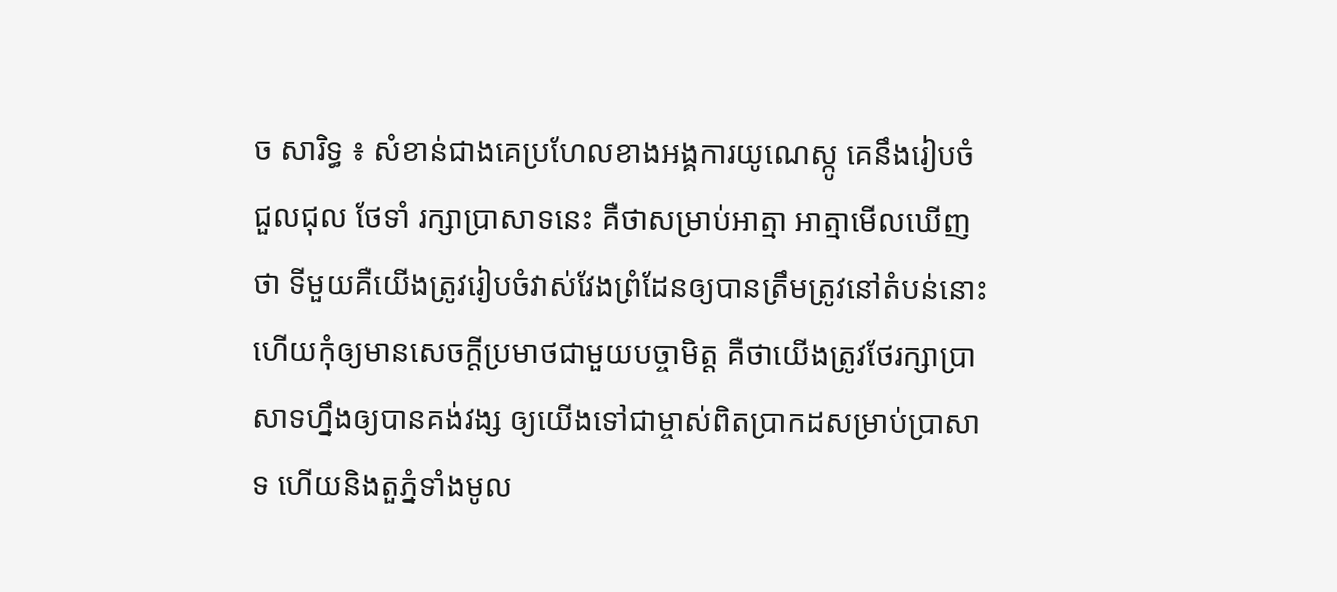ច សារិទ្ធ ៖ សំខាន់ជាងគេប្រហែលខាងអង្គការយូណេស្កូ គេនឹងរៀបចំជួលជុល ថែទាំ រក្សាប្រាសាទនេះ គឺថាសម្រាប់អាត្មា អាត្មាមើលឃើញថា ទីមួយគឺយើងត្រូវរៀបចំវាស់វែងព្រំដែនឲ្យបានត្រឹមត្រូវនៅតំបន់នោះ ហើយកុំឲ្យមានសេចក្ដីប្រមាថជាមួយបច្ចាមិត្ត គឺថាយើងត្រូវថែរក្សាប្រាសាទហ្នឹងឲ្យបានគង់វង្ស ឲ្យយើងទៅជាម្ចាស់ពិតប្រាកដសម្រាប់ប្រាសាទ ហើយនិងតួភ្នំទាំងមូល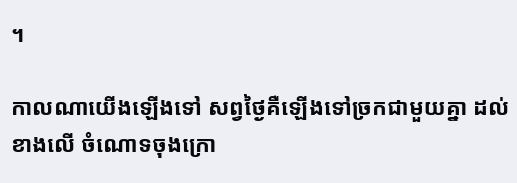។

កាលណាយើងឡើងទៅ សព្វថ្ងៃគឺឡើងទៅច្រកជាមួយគ្នា ដល់ខាងលើ ចំណោទចុងក្រោ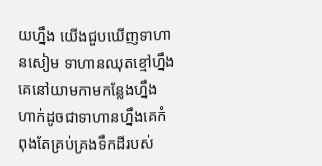យហ្នឹង យើងជួបឃើញទាហានសៀម ទាហានឈុតខ្មៅហ្នឹង គេនៅយាមកាមកន្លែងហ្នឹង ហាក់ដូចជាទាហានហ្នឹងគេកំពុងតែគ្រប់គ្រងទឹកដីរបស់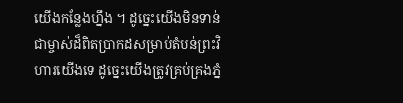យើងកន្លែងហ្នឹង ។ ដូច្នេះយើងមិនទាន់ជាម្ចាស់ដ៏ពិតប្រាកដសម្រាប់តំបន់ព្រះវិហារយើងទេ ដូច្នេះយើងត្រូវគ្រប់គ្រងភ្នំ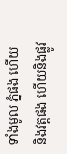ទាំងមូល ភ្នំផង ហើយនិងវត្តផង ហើយនិងផ្លូវ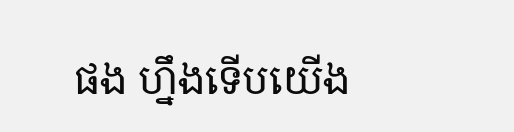ផង ហ្នឹងទើបយើង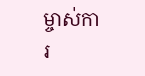ម្ចាស់ការ